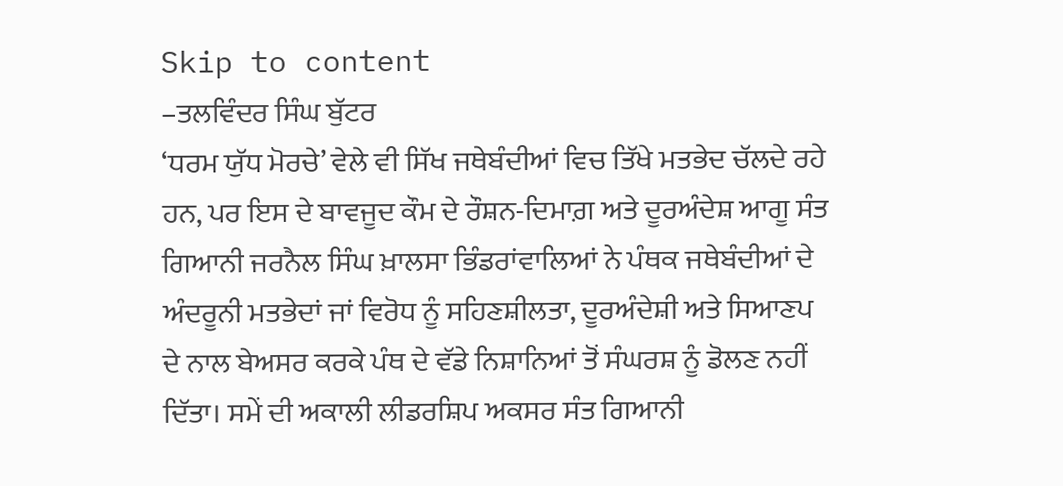Skip to content
–ਤਲਵਿੰਦਰ ਸਿੰਘ ਬੁੱਟਰ
‘ਧਰਮ ਯੁੱਧ ਮੋਰਚੇ’ ਵੇਲੇ ਵੀ ਸਿੱਖ ਜਥੇਬੰਦੀਆਂ ਵਿਚ ਤਿੱਖੇ ਮਤਭੇਦ ਚੱਲਦੇ ਰਹੇ ਹਨ, ਪਰ ਇਸ ਦੇ ਬਾਵਜੂਦ ਕੌਮ ਦੇ ਰੌਸ਼ਨ-ਦਿਮਾਗ਼ ਅਤੇ ਦੂਰਅੰਦੇਸ਼ ਆਗੂ ਸੰਤ ਗਿਆਨੀ ਜਰਨੈਲ ਸਿੰਘ ਖ਼ਾਲਸਾ ਭਿੰਡਰਾਂਵਾਲਿਆਂ ਨੇ ਪੰਥਕ ਜਥੇਬੰਦੀਆਂ ਦੇ ਅੰਦਰੂਨੀ ਮਤਭੇਦਾਂ ਜਾਂ ਵਿਰੋਧ ਨੂੰ ਸਹਿਣਸ਼ੀਲਤਾ, ਦੂਰਅੰਦੇਸ਼ੀ ਅਤੇ ਸਿਆਣਪ ਦੇ ਨਾਲ ਬੇਅਸਰ ਕਰਕੇ ਪੰਥ ਦੇ ਵੱਡੇ ਨਿਸ਼ਾਨਿਆਂ ਤੋਂ ਸੰਘਰਸ਼ ਨੂੰ ਡੋਲਣ ਨਹੀਂ ਦਿੱਤਾ। ਸਮੇਂ ਦੀ ਅਕਾਲੀ ਲੀਡਰਸ਼ਿਪ ਅਕਸਰ ਸੰਤ ਗਿਆਨੀ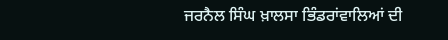ਜਰਨੈਲ ਸਿੰਘ ਖ਼ਾਲਸਾ ਭਿੰਡਰਾਂਵਾਲਿਆਂ ਦੀ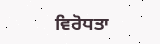ਵਿਰੋਧਤਾ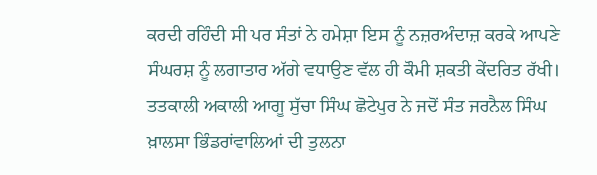ਕਰਦੀ ਰਹਿੰਦੀ ਸੀ ਪਰ ਸੰਤਾਂ ਨੇ ਹਮੇਸ਼ਾ ਇਸ ਨੂੰ ਨਜ਼ਰਅੰਦਾਜ਼ ਕਰਕੇ ਆਪਣੇ ਸੰਘਰਸ਼ ਨੂੰ ਲਗਾਤਾਰ ਅੱਗੇ ਵਧਾਉਣ ਵੱਲ ਹੀ ਕੌਮੀ ਸ਼ਕਤੀ ਕੇਂਦਰਿਤ ਰੱਖੀ। ਤਤਕਾਲੀ ਅਕਾਲੀ ਆਗੂ ਸੁੱਚਾ ਸਿੰਘ ਛੋਟੇਪੁਰ ਨੇ ਜਦੋਂ ਸੰਤ ਜਰਨੈਲ ਸਿੰਘ ਖ਼ਾਲਸਾ ਭਿੰਡਰਾਂਵਾਲਿਆਂ ਦੀ ਤੁਲਨਾ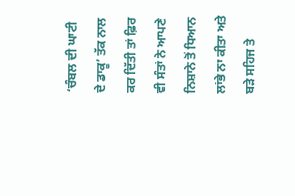‘ਚੰਬਲ ਦੀ ਘਾਟੀ ਦੇ ਡਾਕੂ’ ਤੱਕ ਨਾਲ ਕਰ ਦਿੱਤੀ ਤਾਂ ਫ਼ਿਰ ਵੀ ਸੰਤਾਂ ਨੇ ਆਪਣੇ ਨਿਸ਼ਾਨੇ ਤੋਂ ਧਿਆਨ ਲਾਂਭੇ ਨਾ ਕੀਤਾ ਅਤੇ ਬੜੇ ਸਹਿਜ ਤੇ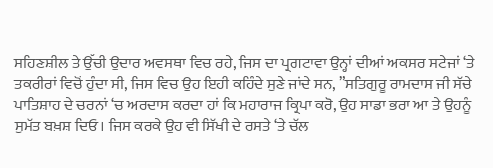ਸਹਿਣਸ਼ੀਲ ਤੇ ਉੱਚੀ ਉਦਾਰ ਅਵਸਥਾ ਵਿਚ ਰਹੇ, ਜਿਸ ਦਾ ਪ੍ਰਗਟਾਵਾ ਉਨ੍ਹਾਂ ਦੀਆਂ ਅਕਸਰ ਸਟੇਜਾਂ ‘ਤੇ ਤਕਰੀਰਾਂ ਵਿਚੋਂ ਹੁੰਦਾ ਸੀ, ਜਿਸ ਵਿਚ ਉਹ ਇਹੀ ਕਹਿੰਦੇ ਸੁਣੇ ਜਾਂਦੇ ਸਨ, ”ਸਤਿਗੁਰੂ ਰਾਮਦਾਸ ਜੀ ਸੱਚੇ ਪਾਤਿਸ਼ਾਹ ਦੇ ਚਰਨਾਂ ‘ਚ ਅਰਦਾਸ ਕਰਦਾ ਹਾਂ ਕਿ ਮਹਾਰਾਜ ਕ੍ਰਿਪਾ ਕਰੋ, ਉਹ ਸਾਡਾ ਭਰਾ ਆ ਤੇ ਉਹਨੂੰ ਸੁਮੱਤ ਬਖ਼ਸ਼ ਦਿਓ। ਜਿਸ ਕਰਕੇ ਉਹ ਵੀ ਸਿੱਖੀ ਦੇ ਰਸਤੇ ‘ਤੇ ਚੱਲ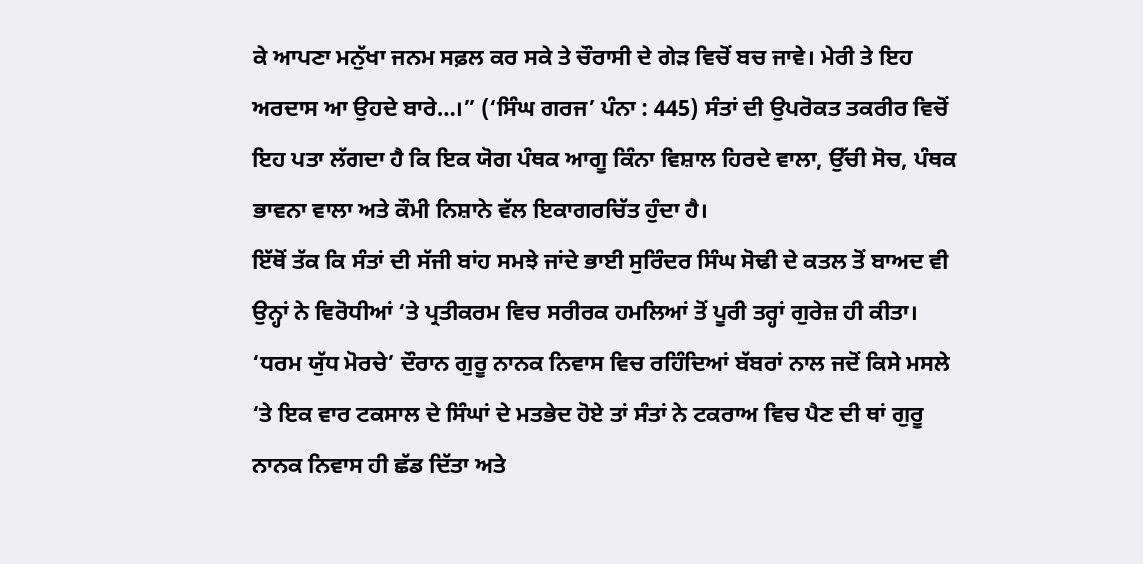ਕੇ ਆਪਣਾ ਮਨੁੱਖਾ ਜਨਮ ਸਫ਼ਲ ਕਰ ਸਕੇ ਤੇ ਚੌਰਾਸੀ ਦੇ ਗੇੜ ਵਿਚੋਂ ਬਚ ਜਾਵੇ। ਮੇਰੀ ਤੇ ਇਹ ਅਰਦਾਸ ਆ ਉਹਦੇ ਬਾਰੇ…।” (‘ਸਿੰਘ ਗਰਜ’ ਪੰਨਾ : 445) ਸੰਤਾਂ ਦੀ ਉਪਰੋਕਤ ਤਕਰੀਰ ਵਿਚੋਂ ਇਹ ਪਤਾ ਲੱਗਦਾ ਹੈ ਕਿ ਇਕ ਯੋਗ ਪੰਥਕ ਆਗੂ ਕਿੰਨਾ ਵਿਸ਼ਾਲ ਹਿਰਦੇ ਵਾਲਾ, ਉੱਚੀ ਸੋਚ, ਪੰਥਕ ਭਾਵਨਾ ਵਾਲਾ ਅਤੇ ਕੌਮੀ ਨਿਸ਼ਾਨੇ ਵੱਲ ਇਕਾਗਰਚਿੱਤ ਹੁੰਦਾ ਹੈ।
ਇੱਥੋਂ ਤੱਕ ਕਿ ਸੰਤਾਂ ਦੀ ਸੱਜੀ ਬਾਂਹ ਸਮਝੇ ਜਾਂਦੇ ਭਾਈ ਸੁਰਿੰਦਰ ਸਿੰਘ ਸੋਢੀ ਦੇ ਕਤਲ ਤੋਂ ਬਾਅਦ ਵੀ ਉਨ੍ਹਾਂ ਨੇ ਵਿਰੋਧੀਆਂ ‘ਤੇ ਪ੍ਰਤੀਕਰਮ ਵਿਚ ਸਰੀਰਕ ਹਮਲਿਆਂ ਤੋਂ ਪੂਰੀ ਤਰ੍ਹਾਂ ਗੁਰੇਜ਼ ਹੀ ਕੀਤਾ।
‘ਧਰਮ ਯੁੱਧ ਮੋਰਚੇ’ ਦੌਰਾਨ ਗੁਰੂ ਨਾਨਕ ਨਿਵਾਸ ਵਿਚ ਰਹਿੰਦਿਆਂ ਬੱਬਰਾਂ ਨਾਲ ਜਦੋਂ ਕਿਸੇ ਮਸਲੇ ‘ਤੇ ਇਕ ਵਾਰ ਟਕਸਾਲ ਦੇ ਸਿੰਘਾਂ ਦੇ ਮਤਭੇਦ ਹੋਏ ਤਾਂ ਸੰਤਾਂ ਨੇ ਟਕਰਾਅ ਵਿਚ ਪੈਣ ਦੀ ਥਾਂ ਗੁਰੂ ਨਾਨਕ ਨਿਵਾਸ ਹੀ ਛੱਡ ਦਿੱਤਾ ਅਤੇ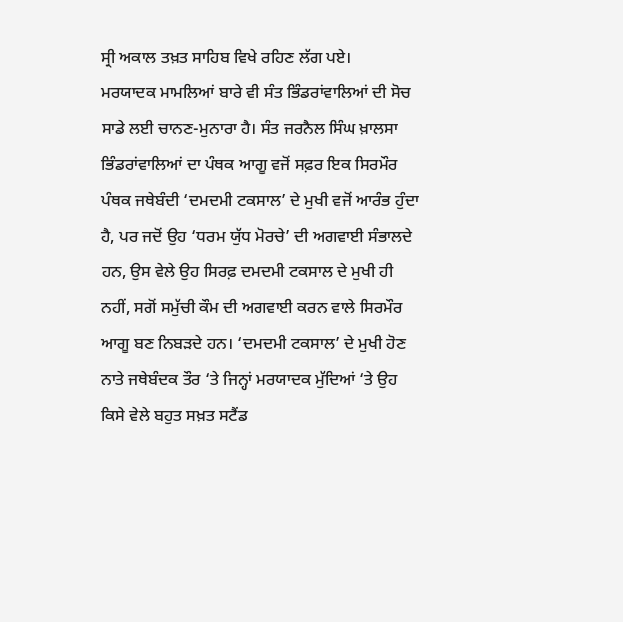ਸ੍ਰੀ ਅਕਾਲ ਤਖ਼ਤ ਸਾਹਿਬ ਵਿਖੇ ਰਹਿਣ ਲੱਗ ਪਏ।
ਮਰਯਾਦਕ ਮਾਮਲਿਆਂ ਬਾਰੇ ਵੀ ਸੰਤ ਭਿੰਡਰਾਂਵਾਲਿਆਂ ਦੀ ਸੋਚ ਸਾਡੇ ਲਈ ਚਾਨਣ-ਮੁਨਾਰਾ ਹੈ। ਸੰਤ ਜਰਨੈਲ ਸਿੰਘ ਖ਼ਾਲਸਾ ਭਿੰਡਰਾਂਵਾਲਿਆਂ ਦਾ ਪੰਥਕ ਆਗੂ ਵਜੋਂ ਸਫ਼ਰ ਇਕ ਸਿਰਮੌਰ ਪੰਥਕ ਜਥੇਬੰਦੀ ‘ਦਮਦਮੀ ਟਕਸਾਲ’ ਦੇ ਮੁਖੀ ਵਜੋਂ ਆਰੰਭ ਹੁੰਦਾ ਹੈ, ਪਰ ਜਦੋਂ ਉਹ ‘ਧਰਮ ਯੁੱਧ ਮੋਰਚੇ’ ਦੀ ਅਗਵਾਈ ਸੰਭਾਲਦੇ ਹਨ, ਉਸ ਵੇਲੇ ਉਹ ਸਿਰਫ਼ ਦਮਦਮੀ ਟਕਸਾਲ ਦੇ ਮੁਖੀ ਹੀ ਨਹੀਂ, ਸਗੋਂ ਸਮੁੱਚੀ ਕੌਮ ਦੀ ਅਗਵਾਈ ਕਰਨ ਵਾਲੇ ਸਿਰਮੌਰ ਆਗੂ ਬਣ ਨਿਬੜਦੇ ਹਨ। ‘ਦਮਦਮੀ ਟਕਸਾਲ’ ਦੇ ਮੁਖੀ ਹੋਣ ਨਾਤੇ ਜਥੇਬੰਦਕ ਤੌਰ ‘ਤੇ ਜਿਨ੍ਹਾਂ ਮਰਯਾਦਕ ਮੁੱਦਿਆਂ ‘ਤੇ ਉਹ ਕਿਸੇ ਵੇਲੇ ਬਹੁਤ ਸਖ਼ਤ ਸਟੈਂਡ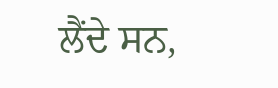ਲੈਂਦੇ ਸਨ,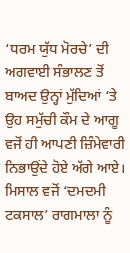‘ਧਰਮ ਯੁੱਧ ਮੋਰਚੇ’ ਦੀ ਅਗਵਾਈ ਸੰਭਾਲਣ ਤੋਂ ਬਾਅਦ ਉਨ੍ਹਾਂ ਮੁੱਦਿਆਂ ‘ਤੇ ਉਹ ਸਮੁੱਚੀ ਕੌਮ ਦੇ ਆਗੂ ਵਜੋਂ ਹੀ ਆਪਣੀ ਜ਼ਿੰਮੇਵਾਰੀ ਨਿਭਾਉਂਦੇ ਹੋਏ ਅੱਗੇ ਆਏ। ਮਿਸਾਲ ਵਜੋਂ ‘ਦਮਦਮੀ ਟਕਸਾਲ’ ਰਾਗਮਾਲਾ ਨੂੰ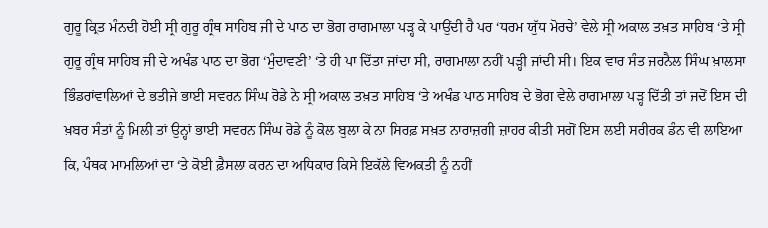ਗੁਰੂ ਕ੍ਰਿਤ ਮੰਨਦੀ ਹੋਈ ਸ੍ਰੀ ਗੁਰੂ ਗ੍ਰੰਥ ਸਾਹਿਬ ਜੀ ਦੇ ਪਾਠ ਦਾ ਭੋਗ ਰਾਗਮਾਲਾ ਪੜ੍ਹ ਕੇ ਪਾਉਂਦੀ ਹੈ ਪਰ ‘ਧਰਮ ਯੁੱਧ ਮੋਰਚੇ’ ਵੇਲੇ ਸ੍ਰੀ ਅਕਾਲ ਤਖ਼ਤ ਸਾਹਿਬ ‘ਤੇ ਸ੍ਰੀ ਗੁਰੂ ਗ੍ਰੰਥ ਸਾਹਿਬ ਜੀ ਦੇ ਅਖੰਡ ਪਾਠ ਦਾ ਭੋਗ ‘ਮੁੰਦਾਵਣੀ’ ‘ਤੇ ਹੀ ਪਾ ਦਿੱਤਾ ਜਾਂਦਾ ਸੀ, ਰਾਗਮਾਲਾ ਨਹੀਂ ਪੜ੍ਹੀ ਜਾਂਦੀ ਸੀ। ਇਕ ਵਾਰ ਸੰਤ ਜਰਨੈਲ ਸਿੰਘ ਖ਼ਾਲਸਾ ਭਿੰਡਰਾਂਵਾਲਿਆਂ ਦੇ ਭਤੀਜੇ ਭਾਈ ਸਵਰਨ ਸਿੰਘ ਰੋਡੇ ਨੇ ਸ੍ਰੀ ਅਕਾਲ ਤਖ਼ਤ ਸਾਹਿਬ ‘ਤੇ ਅਖੰਡ ਪਾਠ ਸਾਹਿਬ ਦੇ ਭੋਗ ਵੇਲੇ ਰਾਗਮਾਲਾ ਪੜ੍ਹ ਦਿੱਤੀ ਤਾਂ ਜਦੋਂ ਇਸ ਦੀ ਖ਼ਬਰ ਸੰਤਾਂ ਨੂੰ ਮਿਲੀ ਤਾਂ ਉਨ੍ਹਾਂ ਭਾਈ ਸਵਰਨ ਸਿੰਘ ਰੋਡੇ ਨੂੰ ਕੋਲ ਬੁਲਾ ਕੇ ਨਾ ਸਿਰਫ਼ ਸਖ਼ਤ ਨਾਰਾਜ਼ਗੀ ਜ਼ਾਹਰ ਕੀਤੀ ਸਗੋਂ ਇਸ ਲਈ ਸਰੀਰਕ ਡੰਨ ਵੀ ਲਾਇਆ ਕਿ, ਪੰਥਕ ਮਾਮਲਿਆਂ ਦਾ ‘ਤੇ ਕੋਈ ਫ਼ੈਸਲਾ ਕਰਨ ਦਾ ਅਧਿਕਾਰ ਕਿਸੇ ਇਕੱਲੇ ਵਿਅਕਤੀ ਨੂੰ ਨਹੀਂ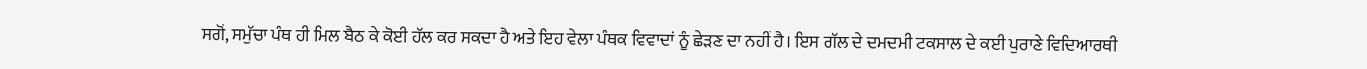ਸਗੋਂ, ਸਮੁੱਚਾ ਪੰਥ ਹੀ ਮਿਲ ਬੈਠ ਕੇ ਕੋਈ ਹੱਲ ਕਰ ਸਕਦਾ ਹੈ ਅਤੇ ਇਹ ਵੇਲਾ ਪੰਥਕ ਵਿਵਾਦਾਂ ਨੂੰ ਛੇੜਣ ਦਾ ਨਹੀਂ ਹੈ। ਇਸ ਗੱਲ ਦੇ ਦਮਦਮੀ ਟਕਸਾਲ ਦੇ ਕਈ ਪੁਰਾਣੇ ਵਿਦਿਆਰਥੀ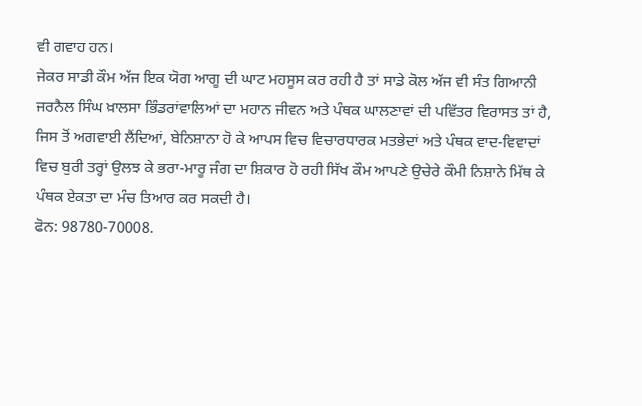ਵੀ ਗਵਾਹ ਹਨ।
ਜੇਕਰ ਸਾਡੀ ਕੌਮ ਅੱਜ ਇਕ ਯੋਗ ਆਗੂ ਦੀ ਘਾਟ ਮਹਸੂਸ ਕਰ ਰਹੀ ਹੈ ਤਾਂ ਸਾਡੇ ਕੋਲ ਅੱਜ ਵੀ ਸੰਤ ਗਿਆਨੀ ਜਰਨੈਲ ਸਿੰਘ ਖ਼ਾਲਸਾ ਭਿੰਡਰਾਂਵਾਲਿਆਂ ਦਾ ਮਹਾਨ ਜੀਵਨ ਅਤੇ ਪੰਥਕ ਘਾਲਣਾਵਾਂ ਦੀ ਪਵਿੱਤਰ ਵਿਰਾਸਤ ਤਾਂ ਹੈ, ਜਿਸ ਤੋਂ ਅਗਵਾਈ ਲੈਂਦਿਆਂ, ਬੇਨਿਸ਼ਾਨਾ ਹੋ ਕੇ ਆਪਸ ਵਿਚ ਵਿਚਾਰਧਾਰਕ ਮਤਭੇਦਾਂ ਅਤੇ ਪੰਥਕ ਵਾਦ-ਵਿਵਾਦਾਂ ਵਿਚ ਬੁਰੀ ਤਰ੍ਹਾਂ ਉਲਝ ਕੇ ਭਰਾ-ਮਾਰੂ ਜੰਗ ਦਾ ਸ਼ਿਕਾਰ ਹੋ ਰਹੀ ਸਿੱਖ ਕੌਮ ਆਪਣੇ ਉਚੇਰੇ ਕੌਮੀ ਨਿਸ਼ਾਨੇ ਮਿੱਥ ਕੇ ਪੰਥਕ ਏਕਤਾ ਦਾ ਮੰਚ ਤਿਆਰ ਕਰ ਸਕਦੀ ਹੈ।
ਫੋਨ: 98780-70008.